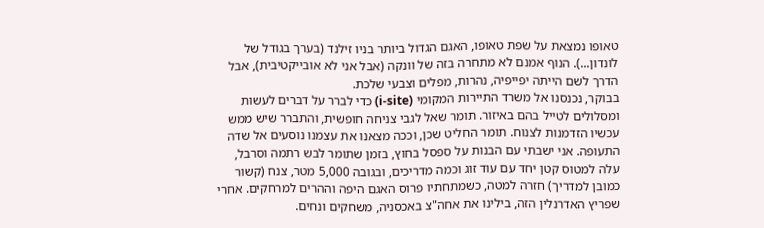טאופו נמצאת על שפת טאופו, האגם הגדול ביותר בניו זילנד (בערך בגודל של לונדון...). הנוף אמנם לא מתחרה בזה של וונקה (אבל אני לא אובייקטיבית), אבל הדרך לשם הייתה יפייפיה, נהרות, מפלים וצבעי שלכת.
בבוקר, נכנסנו אל משרד התיירות המקומי (i-site) כדי לברר על דברים לעשות ומסלולים לטייל בהם באיזור. תומר שאל לגבי צניחה חופשית, והתברר שיש ממש עכשיו הזדמנות לצנוח. תומר החליט שכן, וככה מצאנו את עצמנו נוסעים אל שדה התעופה. אני ישבתי עם הבנות על ספסל בחוץ, בזמן שתומר לבש רתמה וסרבל, עלה למטוס קטן יחד עם עוד זוג וכמה מדריכים, ובגובה 5,000 מטר, צנח (קשור כמובן למדריך) חזרה למטה, כשמתחתיו פרוס האגם היפה וההרים למרחקים. אחרי שפריץ האדרנלין הזה, בילינו את אחה"צ באכסניה, משחקים ונחים.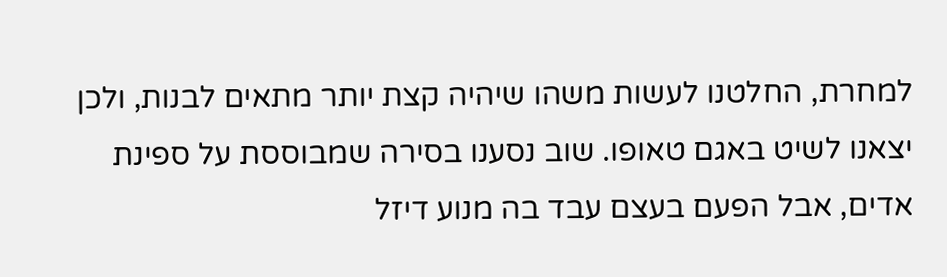למחרת, החלטנו לעשות משהו שיהיה קצת יותר מתאים לבנות, ולכן יצאנו לשיט באגם טאופו. שוב נסענו בסירה שמבוססת על ספינת אדים, אבל הפעם בעצם עבד בה מנוע דיזל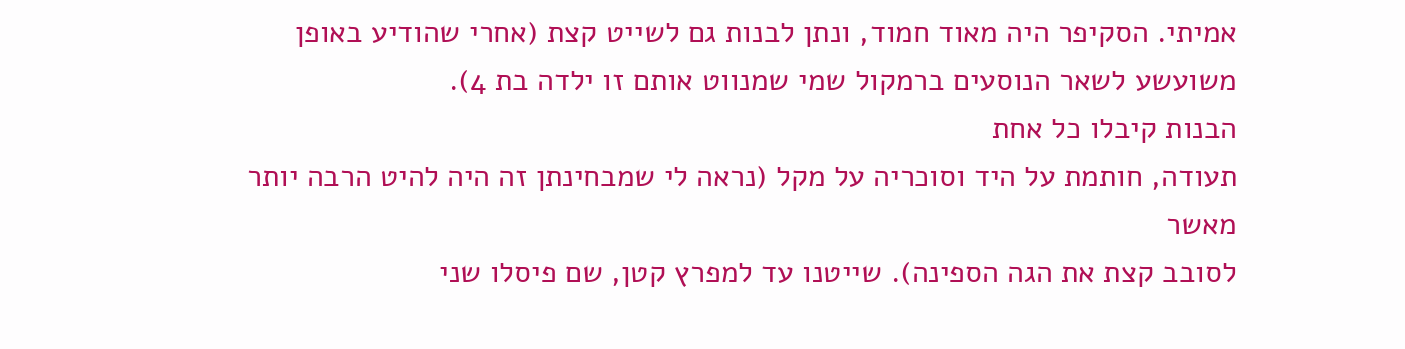אמיתי. הסקיפר היה מאוד חמוד, ונתן לבנות גם לשייט קצת (אחרי שהודיע באופן משועשע לשאר הנוסעים ברמקול שמי שמנווט אותם זו ילדה בת 4).
הבנות קיבלו כל אחת
תעודה, חותמת על היד וסוכריה על מקל (נראה לי שמבחינתן זה היה להיט הרבה יותר מאשר
לסובב קצת את הגה הספינה). שייטנו עד למפרץ קטן, שם פיסלו שני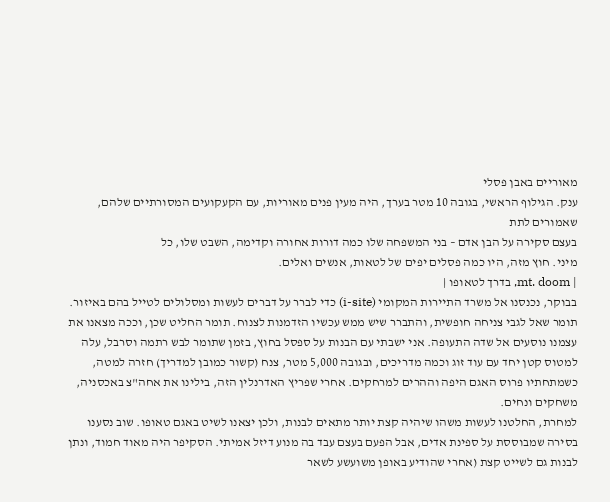מאוריים באבן פסלי
ענק. הגילוף הראשי, בגובה 10 מטר בערך, היה מעין פנים מאוריות, עם הקעקועים המסורתיים שלהם, שאמורים לתת
בעצם סקירה על הבן אדם – בני המשפחה שלו כמה דורות אחורה וקדימה, השבט שלו, כל
מיני. חוץ מזה, היו כמה פסלים יפים של לטאות, אנשים ואלים.
| mt. doom, בדרך לטאופו |
בבוקר, נכנסנו אל משרד התיירות המקומי (i-site) כדי לברר על דברים לעשות ומסלולים לטייל בהם באיזור. תומר שאל לגבי צניחה חופשית, והתברר שיש ממש עכשיו הזדמנות לצנוח. תומר החליט שכן, וככה מצאנו את עצמנו נוסעים אל שדה התעופה. אני ישבתי עם הבנות על ספסל בחוץ, בזמן שתומר לבש רתמה וסרבל, עלה למטוס קטן יחד עם עוד זוג וכמה מדריכים, ובגובה 5,000 מטר, צנח (קשור כמובן למדריך) חזרה למטה, כשמתחתיו פרוס האגם היפה וההרים למרחקים. אחרי שפריץ האדרנלין הזה, בילינו את אחה"צ באכסניה, משחקים ונחים.
למחרת, החלטנו לעשות משהו שיהיה קצת יותר מתאים לבנות, ולכן יצאנו לשיט באגם טאופו. שוב נסענו בסירה שמבוססת על ספינת אדים, אבל הפעם בעצם עבד בה מנוע דיזל אמיתי. הסקיפר היה מאוד חמוד, ונתן לבנות גם לשייט קצת (אחרי שהודיע באופן משועשע לשאר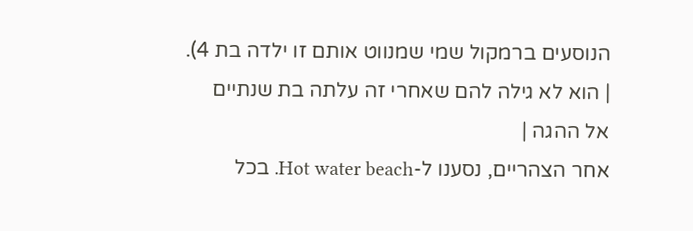הנוסעים ברמקול שמי שמנווט אותם זו ילדה בת 4).
| הוא לא גילה להם שאחרי זה עלתה בת שנתיים אל ההגה |
אחר הצהריים, נסענו ל-Hot water beach. בכל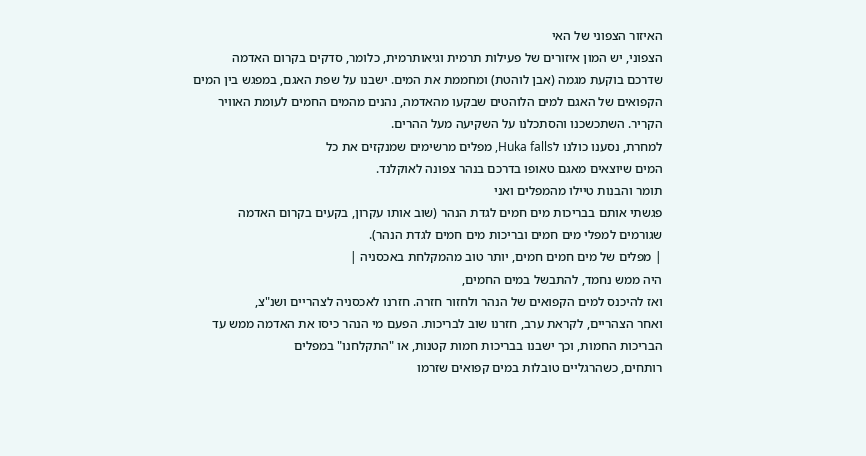האיזור הצפוני של האי
הצפוני, יש המון איזורים של פעילות תרמית וגיאותרמית, כלומר, סדקים בקרום האדמה
שדרכם בוקעת מגמה (אבן לוהטת) ומחממת את המים. ישבנו על שפת האגם, במפגש בין המים
הקפואים של האגם למים הלוהטים שבקעו מהאדמה, נהנים מהמים החמים לעומת האוויר
הקריר. השתכשכנו והסתכלנו על השקיעה מעל ההרים.
למחרת, נסענו כולנו לHuka falls, מפלים מרשימים שמנקזים את כל
המים שיוצאים מאגם טאופו בדרכם בנהר צפונה לאוקלנד.
תומר והבנות טיילו מהמפלים ואני
פגשתי אותם בבריכות מים חמים לגדת הנהר (שוב אותו עקרון, בקעים בקרום האדמה
שגורמים למפלי מים חמים ובריכות מים חמים לגדת הנהר).
| מפלים של מים חמים חמים, יותר טוב מהמקלחת באכסניה |
היה ממש נחמד, להתבשל במים החמים,
ואז להיכנס למים הקפואים של הנהר ולחזור חזרה. חזרנו לאכסניה לצהריים ושנ"צ,
ואחר הצהריים, לקראת ערב, חזרנו שוב לבריכות. הפעם מי הנהר כיסו את האדמה ממש עד
הבריכות החמות, וכך ישבנו בבריכות חמות קטנות, או "התקלחנו" במפלים
רותחים, כשהרגליים טובלות במים קפואים שזרמו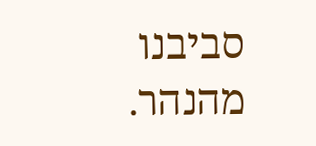סביבנו מהנהר.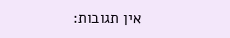אין תגובות: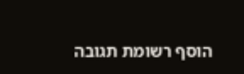הוסף רשומת תגובה